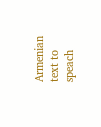Armenian text to speach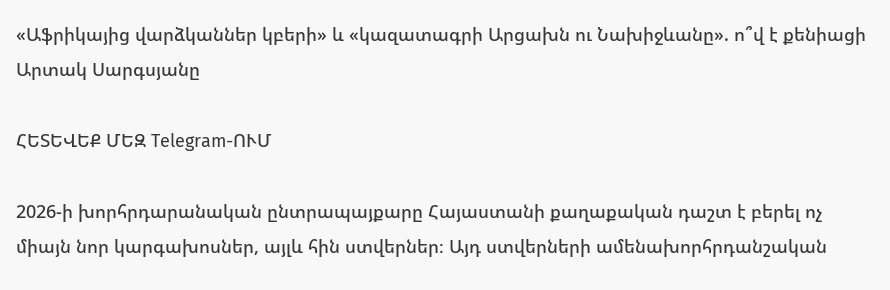«Աֆրիկայից վարձկաններ կբերի» և «կազատագրի Արցախն ու Նախիջևանը». ո՞վ է քենիացի Արտակ Սարգսյանը

ՀԵՏԵՎԵՔ ՄԵԶ Telegram-ՈՒՄ

2026-ի խորհրդարանական ընտրապայքարը Հայաստանի քաղաքական դաշտ է բերել ոչ միայն նոր կարգախոսներ, այլև հին ստվերներ։ Այդ ստվերների ամենախորհրդանշական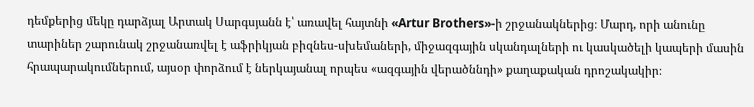դեմքերից մեկը դարձյալ Արտակ Սարգսյանն է՝ առավել հայտնի «Artur Brothers»-ի շրջանակներից։ Մարդ, որի անունը տարիներ շարունակ շրջանառվել է աֆրիկյան բիզնես-սխեմաների, միջազգային սկանդալների ու կասկածելի կապերի մասին հրապարակումներում, այսօր փորձում է ներկայանալ որպես «ազգային վերածննդի» քաղաքական դրոշակակիր։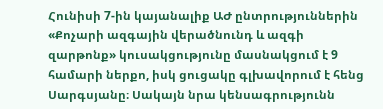Հունիսի 7-ին կայանալիք ԱԺ ընտրություններին «Քոչարի ազգային վերածնունդ և ազգի զարթոնք» կուսակցությունը մասնակցում է 9 համարի ներքո, իսկ ցուցակը գլխավորում է հենց Սարգսյանը։ Սակայն նրա կենսագրությունն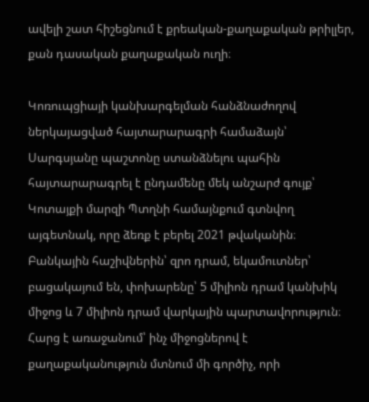ավելի շատ հիշեցնում է քրեական-քաղաքական թրիլլեր, քան դասական քաղաքական ուղի։

Կոռուպցիայի կանխարգելման հանձնաժողով ներկայացված հայտարարագրի համաձայն՝ Սարգսյանը պաշտոնը ստանձնելու պահին հայտարարագրել է ընդամենը մեկ անշարժ գույք՝ Կոտայքի մարզի Պտղնի համայնքում գտնվող այգետնակ, որը ձեռք է բերել 2021 թվականին։ Բանկային հաշիվներին՝ զրո դրամ, եկամուտներ՝ բացակայում են, փոխարենը՝ 5 միլիոն դրամ կանխիկ միջոց և 7 միլիոն դրամ վարկային պարտավորություն։ Հարց է առաջանում՝ ինչ միջոցներով է քաղաքականություն մտնում մի գործիչ, որի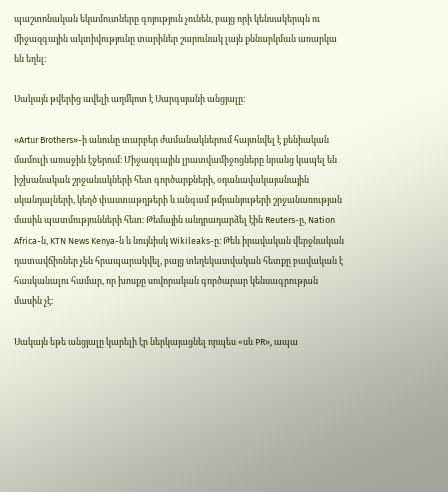պաշտոնական եկամուտները գոյություն չունեն, բայց որի կենսակերպն ու միջազգային ակտիվությունը տարիներ շարունակ լայն քննարկման առարկա են եղել։

Սակայն թվերից ավելի աղմկոտ է Սարգսյանի անցյալը։

«Artur Brothers»-ի անունը տարբեր ժամանակներում հայտնվել է քենիական մամուլի առաջին էջերում։ Միջազգային լրատվամիջոցները նրանց կապել են իշխանական շրջանակների հետ գործարքների, օդանավակայանային սկանդալների, կեղծ փաստաթղթերի և անգամ թմրանյութերի շրջանառության մասին պատմությունների հետ։ Թեմային անդրադարձել էին Reuters-ը, Nation Africa-ն, KTN News Kenya-ն և նույնիսկ Wikileaks-ը։ Թեև իրավական վերջնական դատավճիռներ չեն հրապարակվել, բայց տեղեկատվական հետքը բավական է հասկանալու համար, որ խոսքը սովորական գործարար կենսագրության մասին չէ։

Սակայն եթե անցյալը կարելի էր ներկայացնել որպես «սև PR», ապա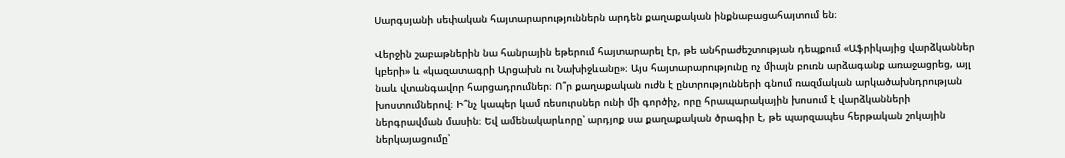Սարգսյանի սեփական հայտարարություններն արդեն քաղաքական ինքնաբացահայտում են։

Վերջին շաբաթներին նա հանրային եթերում հայտարարել էր, թե անհրաժեշտության դեպքում «Աֆրիկայից վարձկաններ կբերի» և «կազատագրի Արցախն ու Նախիջևանը»։ Այս հայտարարությունը ոչ միայն բուռն արձագանք առաջացրեց, այլ նաև վտանգավոր հարցադրումներ։ Ո՞ր քաղաքական ուժն է ընտրությունների գնում ռազմական արկածախնդրության խոստումներով։ Ի՞նչ կապեր կամ ռեսուրսներ ունի մի գործիչ, որը հրապարակային խոսում է վարձկանների ներգրավման մասին։ Եվ ամենակարևորը՝ արդյոք սա քաղաքական ծրագիր է, թե պարզապես հերթական շոկային ներկայացումը՝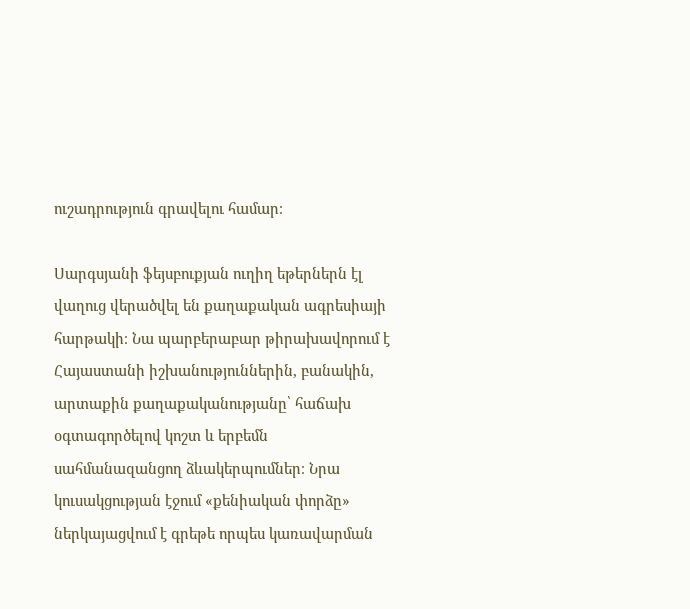ուշադրություն գրավելու համար։

Սարգսյանի ֆեյսբուքյան ուղիղ եթերներն էլ վաղուց վերածվել են քաղաքական ագրեսիայի հարթակի։ Նա պարբերաբար թիրախավորում է Հայաստանի իշխանություններին, բանակին, արտաքին քաղաքականությանը՝ հաճախ օգտագործելով կոշտ և երբեմն սահմանազանցող ձևակերպումներ։ Նրա կուսակցության էջում «քենիական փորձը» ներկայացվում է գրեթե որպես կառավարման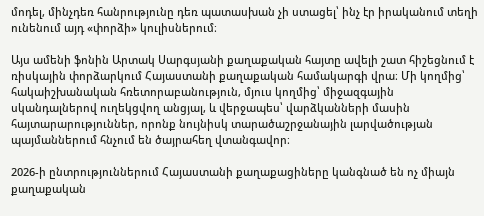մոդել, մինչդեռ հանրությունը դեռ պատասխան չի ստացել՝ ինչ էր իրականում տեղի ունենում այդ «փորձի» կուլիսներում։

Այս ամենի ֆոնին Արտակ Սարգսյանի քաղաքական հայտը ավելի շատ հիշեցնում է ռիսկային փորձարկում Հայաստանի քաղաքական համակարգի վրա։ Մի կողմից՝ հակաիշխանական հռետորաբանություն, մյուս կողմից՝ միջազգային սկանդալներով ուղեկցվող անցյալ, և վերջապես՝ վարձկանների մասին հայտարարություններ, որոնք նույնիսկ տարածաշրջանային լարվածության պայմաններում հնչում են ծայրահեղ վտանգավոր։

2026-ի ընտրություններում Հայաստանի քաղաքացիները կանգնած են ոչ միայն քաղաքական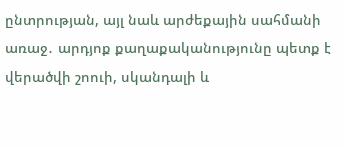ընտրության, այլ նաև արժեքային սահմանի առաջ․ արդյոք քաղաքականությունը պետք է վերածվի շոուի, սկանդալի և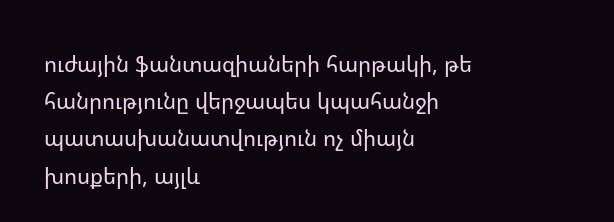ուժային ֆանտազիաների հարթակի, թե հանրությունը վերջապես կպահանջի պատասխանատվություն ոչ միայն խոսքերի, այլև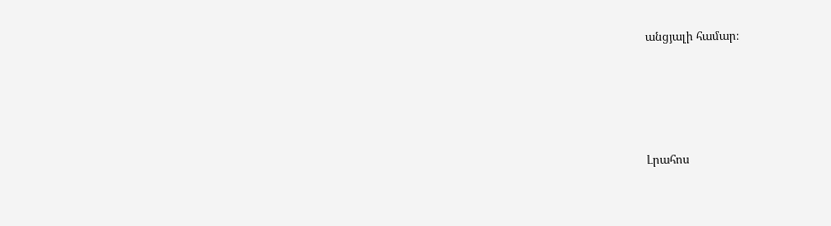անցյալի համար։






Լրահոս